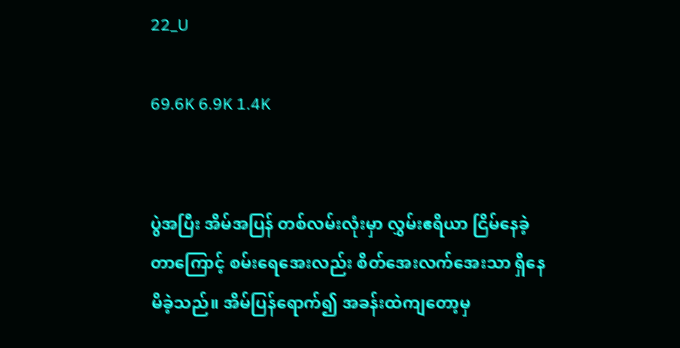22_U

69.6K 6.9K 1.4K


ပွဲအပြီး အိမ်အပြန် တစ်လမ်းလုံးမှာ လွှမ်းဧရိယာ ငြိမ်နေခဲ့တာကြောင့် စမ်းရေအေးလည်း စိတ်အေးလက်အေးသာ ရှိနေမိခဲ့သည်။ အိမ်ပြန်ရောက်၍ အခန်းထဲကျတော့မှ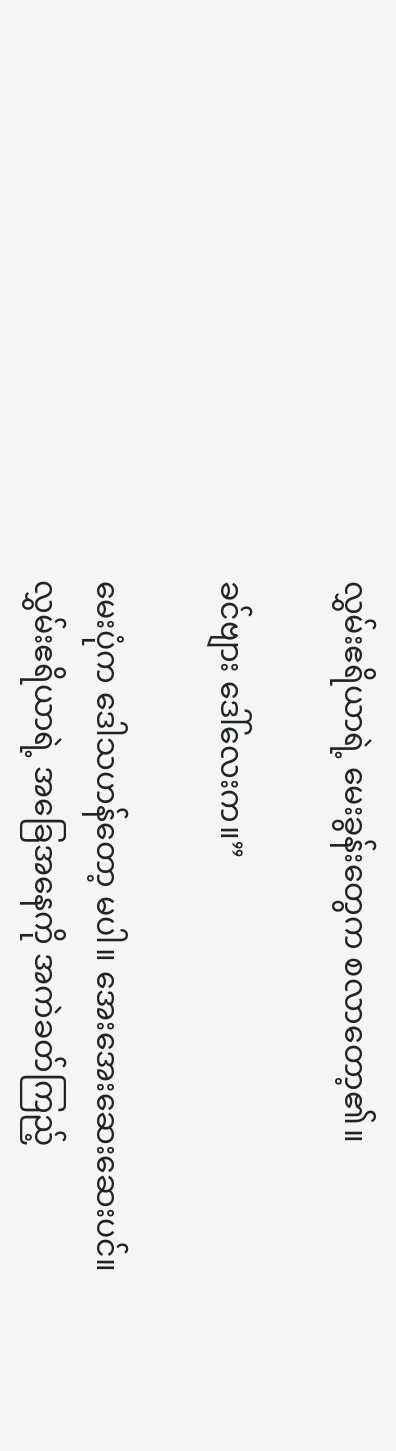လွှမ်းဧရိယာရဲ့ မေးခွန်းတွေက စလာတော့၏။

ခင်ဗျား ဒေါ်လေးက။”

မေးပုံက ဒေါသဟန်တော့ မပါ။ အေးအေးဆေးဆေးပင်။
လွှမ်းဧရိယာရဲ့ အခြေအနေကို အကဲခတ်ကြည့်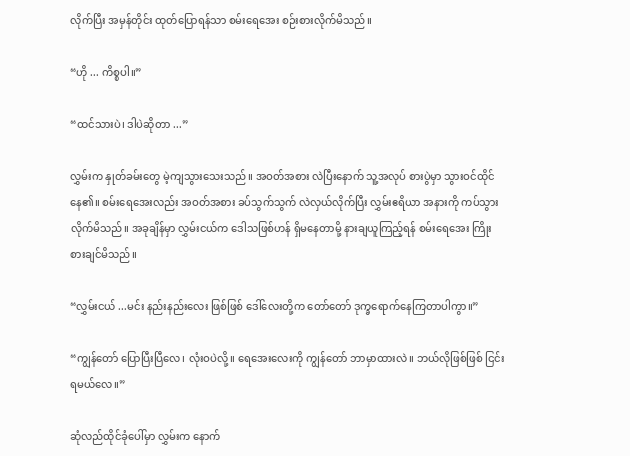လိုက်ပြီး အမှန်တိုင်း ထုတ်ပြောရန်သာ စမ်းရေအေး စဉ်းစားလိုက်မိသည်။

“ဟို ... ကိစ္စပါ။”

“ထင်သားပဲ၊ ဒါပဲဆိုတာ ...”

လွှမ်းက နှုတ်ခမ်းတွေ မဲ့ကျသွားသေးသည်။ အဝတ်အစား လဲပြီးနောက် သူ့အလုပ် စားပွဲမှာ သွားဝင်ထိုင်နေ၏။ စမ်းရေအေးလည်း အဝတ်အစား ခပ်သွက်သွက် လဲလှယ်လိုက်ပြီး လွှမ်းဧရိယာ အနားကို ကပ်သွားလိုက်မိသည်။ အခုချိန်မှာ လွှမ်းငယ်က ဒေါသဖြစ်ဟန် ရှိမနေတာမို့ နားချယူကြည့်ရန် စမ်းရေအေး ကြိုးစားချင်မိသည်။

“လွှမ်းငယ် ...မင်း နည်းနည်းလေး ဖြစ်ဖြစ် ဒေါ်လေးတို့က တော်တော် ဒုက္ခရောက်နေကြတာပါကွာ။”

“ကျွန်တော် ပြောပြီးပြီလေ၊ လုံးဝပဲလို့။ ရေအေးလေးကို ကျွန်တော် ဘာမှာထားလဲ။ ဘယ်လိုဖြစ်ဖြစ် ငြင်းရမယ်လေ။”

ဆုံလည်ထိုင်ခုံပေါ်မှာ လွှမ်းက နောက်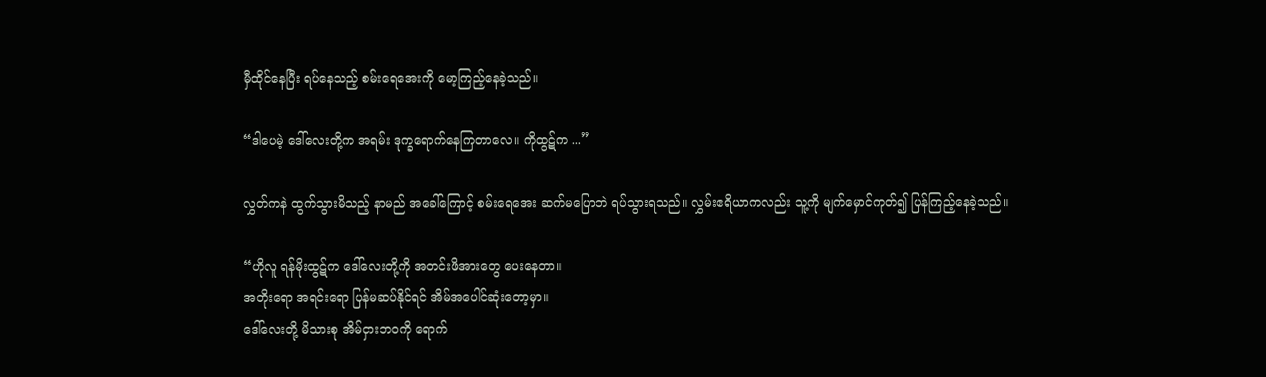မှီထိုင်နေပြီး ရပ်နေသည့် စမ်းရေအေးကို မော့ကြည့်နေခဲ့သည်။

“ဒါပေမဲ့ ဒေါ်လေးတို့က အရမ်း ဒုက္ခရောက်နေကြတာလေ။ ကိုထွဋ်က ...”

လွှတ်ကနဲ ထွက်သွားမိသည့် နာမည် အခေါ်ကြောင့် စမ်းရေအေး ဆက်မပြောဘဲ ရပ်သွားရသည်။ လွှမ်းဧရိယာကလည်း သူ့ကို မျက်မှောင်ကုတ်၍ ပြန်ကြည့်နေခဲ့သည်။

“ဟိုလူ ရန်မိုးထွဋ်က ဒေါ်လေးတို့ကို အတင်းဖိအားတွေ ပေးနေတာ။
အတိုးရော အရင်းရော ပြန်မဆပ်နိုင်ရင် အိမ်အပေါင်ဆုံးတော့မှာ။
ဒေါ်လေးတို့ မိသားစု အိမ်ငှားဘဝကို ရောက်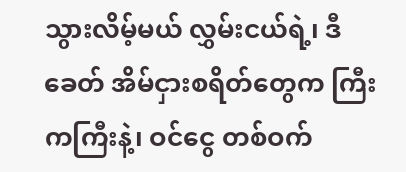သွားလိမ့်မယ် လွှမ်းငယ်ရဲ့၊ ဒီခေတ် အိမ်ငှားစရိတ်တွေက ကြီးကကြီးနဲ့၊ ဝင်ငွေ တစ်ဝက်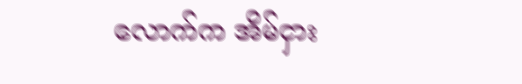လောက်က အိမ်ငှား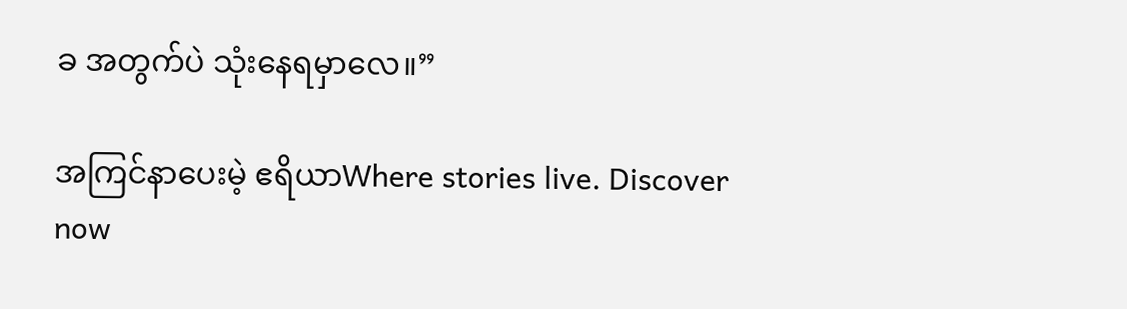ခ အတွက်ပဲ သုံးနေရမှာလေ။”

အကြင်နာပေးမဲ့ ဧရိယာWhere stories live. Discover now